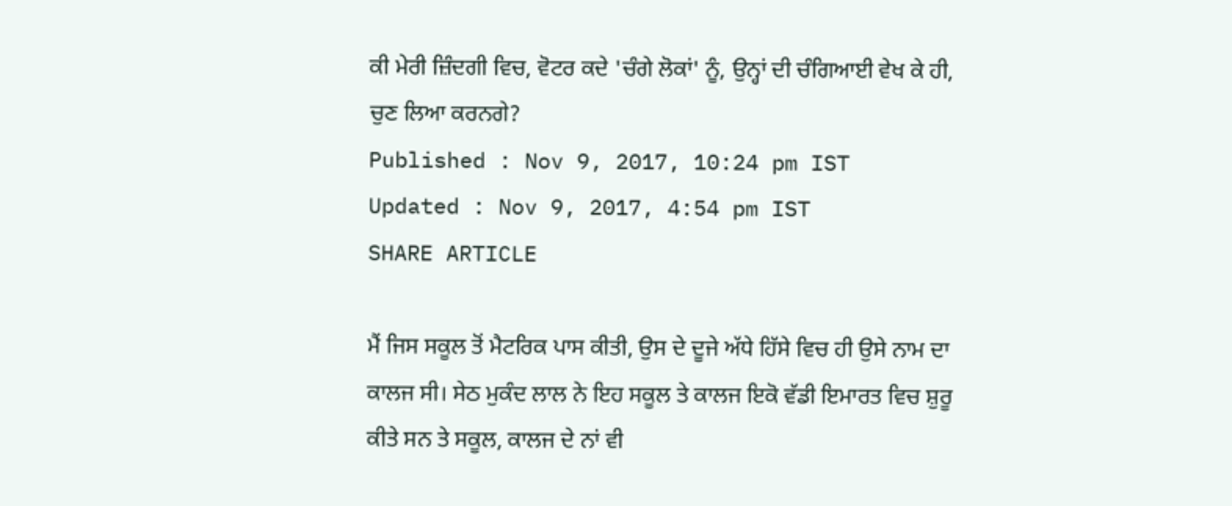ਕੀ ਮੇਰੀ ਜ਼ਿੰਦਗੀ ਵਿਚ, ਵੋਟਰ ਕਦੇ 'ਚੰਗੇ ਲੋਕਾਂ' ਨੂੰ, ਉਨ੍ਹਾਂ ਦੀ ਚੰਗਿਆਈ ਵੇਖ ਕੇ ਹੀ, ਚੁਣ ਲਿਆ ਕਰਨਗੇ?
Published : Nov 9, 2017, 10:24 pm IST
Updated : Nov 9, 2017, 4:54 pm IST
SHARE ARTICLE

ਮੈਂ ਜਿਸ ਸਕੂਲ ਤੋਂ ਮੈਟਰਿਕ ਪਾਸ ਕੀਤੀ, ਉਸ ਦੇ ਦੂਜੇ ਅੱਧੇ ਹਿੱਸੇ ਵਿਚ ਹੀ ਉਸੇ ਨਾਮ ਦਾ ਕਾਲਜ ਸੀ। ਸੇਠ ਮੁਕੰਦ ਲਾਲ ਨੇ ਇਹ ਸਕੂਲ ਤੇ ਕਾਲਜ ਇਕੋ ਵੱਡੀ ਇਮਾਰਤ ਵਿਚ ਸ਼ੁਰੂ ਕੀਤੇ ਸਨ ਤੇ ਸਕੂਲ, ਕਾਲਜ ਦੇ ਨਾਂ ਵੀ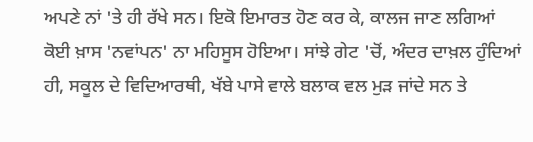ਅਪਣੇ ਨਾਂ 'ਤੇ ਹੀ ਰੱਖੇ ਸਨ। ਇਕੋ ਇਮਾਰਤ ਹੋਣ ਕਰ ਕੇ, ਕਾਲਜ ਜਾਣ ਲਗਿਆਂ ਕੋਈ ਖ਼ਾਸ 'ਨਵਾਂਪਨ' ਨਾ ਮਹਿਸੂਸ ਹੋਇਆ। ਸਾਂਝੇ ਗੇਟ 'ਚੋਂ, ਅੰਦਰ ਦਾਖ਼ਲ ਹੁੰਦਿਆਂ ਹੀ, ਸਕੂਲ ਦੇ ਵਿਦਿਆਰਥੀ, ਖੱਬੇ ਪਾਸੇ ਵਾਲੇ ਬਲਾਕ ਵਲ ਮੁੜ ਜਾਂਦੇ ਸਨ ਤੇ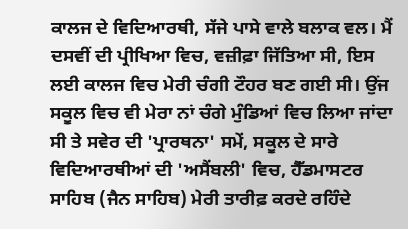ਕਾਲਜ ਦੇ ਵਿਦਿਆਰਥੀ, ਸੱਜੇ ਪਾਸੇ ਵਾਲੇ ਬਲਾਕ ਵਲ। ਮੈਂ ਦਸਵੀਂ ਦੀ ਪ੍ਰੀਖਿਆ ਵਿਚ, ਵਜ਼ੀਫ਼ਾ ਜਿੱਤਿਆ ਸੀ, ਇਸ ਲਈ ਕਾਲਜ ਵਿਚ ਮੇਰੀ ਚੰਗੀ ਟੌਹਰ ਬਣ ਗਈ ਸੀ। ਉਂਜ ਸਕੂਲ ਵਿਚ ਵੀ ਮੇਰਾ ਨਾਂ ਚੰਗੇ ਮੁੰਡਿਆਂ ਵਿਚ ਲਿਆ ਜਾਂਦਾ ਸੀ ਤੇ ਸਵੇਰ ਦੀ 'ਪ੍ਰਾਰਥਨਾ' ਸਮੇਂ, ਸਕੂਲ ਦੇ ਸਾਰੇ ਵਿਦਿਆਰਥੀਆਂ ਦੀ 'ਅਸੈਂਬਲੀ' ਵਿਚ, ਹੈੱਡਮਾਸਟਰ ਸਾਹਿਬ (ਜੈਨ ਸਾਹਿਬ) ਮੇਰੀ ਤਾਰੀਫ਼ ਕਰਦੇ ਰਹਿੰਦੇ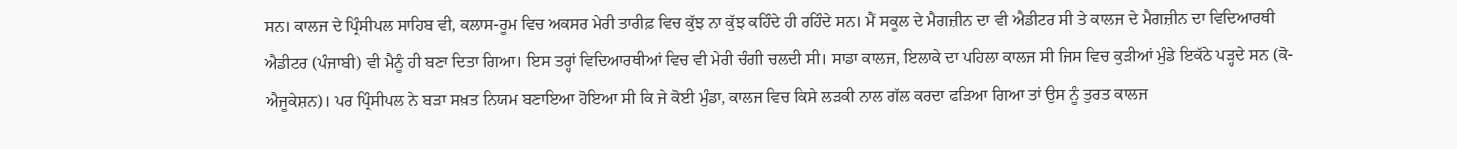ਸਨ। ਕਾਲਜ ਦੇ ਪ੍ਰਿੰਸੀਪਲ ਸਾਹਿਬ ਵੀ, ਕਲਾਸ-ਰੂਮ ਵਿਚ ਅਕਸਰ ਮੇਰੀ ਤਾਰੀਫ਼ ਵਿਚ ਕੁੱਝ ਨਾ ਕੁੱਝ ਕਹਿੰਦੇ ਹੀ ਰਹਿੰਦੇ ਸਨ। ਮੈਂ ਸਕੂਲ ਦੇ ਮੈਗਜ਼ੀਨ ਦਾ ਵੀ ਐਡੀਟਰ ਸੀ ਤੇ ਕਾਲਜ ਦੇ ਮੈਗਜ਼ੀਨ ਦਾ ਵਿਦਿਆਰਥੀ ਐਡੀਟਰ (ਪੰਜਾਬੀ) ਵੀ ਮੈਨੂੰ ਹੀ ਬਣਾ ਦਿਤਾ ਗਿਆ। ਇਸ ਤਰ੍ਹਾਂ ਵਿਦਿਆਰਥੀਆਂ ਵਿਚ ਵੀ ਮੇਰੀ ਚੰਗੀ ਚਲਦੀ ਸੀ। ਸਾਡਾ ਕਾਲਜ, ਇਲਾਕੇ ਦਾ ਪਹਿਲਾ ਕਾਲਜ ਸੀ ਜਿਸ ਵਿਚ ਕੁੜੀਆਂ ਮੁੰਡੇ ਇਕੱਠੇ ਪੜ੍ਹਦੇ ਸਨ (ਕੋ-ਐਜੂਕੇਸ਼ਨ)। ਪਰ ਪ੍ਰਿੰਸੀਪਲ ਨੇ ਬੜਾ ਸਖ਼ਤ ਨਿਯਮ ਬਣਾਇਆ ਹੋਇਆ ਸੀ ਕਿ ਜੇ ਕੋਈ ਮੁੰਡਾ, ਕਾਲਜ ਵਿਚ ਕਿਸੇ ਲੜਕੀ ਨਾਲ ਗੱਲ ਕਰਦਾ ਫੜਿਆ ਗਿਆ ਤਾਂ ਉਸ ਨੂੰ ਤੁਰਤ ਕਾਲਜ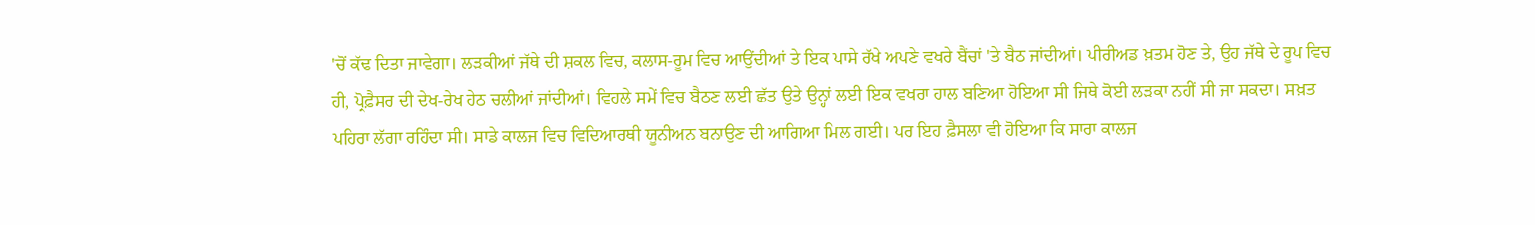'ਚੋਂ ਕੱਢ ਦਿਤਾ ਜਾਵੇਗਾ। ਲੜਕੀਆਂ ਜੱਥੇ ਦੀ ਸ਼ਕਲ ਵਿਚ, ਕਲਾਸ-ਰੂਮ ਵਿਚ ਆਉਂਦੀਆਂ ਤੇ ਇਕ ਪਾਸੇ ਰੱਖੇ ਅਪਣੇ ਵਖਰੇ ਬੈਂਚਾਂ 'ਤੇ ਬੈਠ ਜਾਂਦੀਆਂ। ਪੀਰੀਅਡ ਖ਼ਤਮ ਹੋਣ ਤੇ, ਉਹ ਜੱਥੇ ਦੇ ਰੂਪ ਵਿਚ ਹੀ, ਪ੍ਰੋਫ਼ੈਸਰ ਦੀ ਦੇਖ-ਰੇਖ ਹੇਠ ਚਲੀਆਂ ਜਾਂਦੀਆਂ। ਵਿਹਲੇ ਸਮੇਂ ਵਿਚ ਬੈਠਣ ਲਈ ਛੱਤ ਉਤੇ ਉਨ੍ਹਾਂ ਲਈ ਇਕ ਵਖਰਾ ਹਾਲ ਬਣਿਆ ਹੋਇਆ ਸੀ ਜਿਥੇ ਕੋਈ ਲੜਕਾ ਨਹੀਂ ਸੀ ਜਾ ਸਕਦਾ। ਸਖ਼ਤ ਪਹਿਰਾ ਲੱਗਾ ਰਹਿੰਦਾ ਸੀ। ਸਾਡੇ ਕਾਲਜ ਵਿਚ ਵਿਦਿਆਰਥੀ ਯੂਨੀਅਨ ਬਨਾਉਣ ਦੀ ਆਗਿਆ ਮਿਲ ਗਈ। ਪਰ ਇਹ ਫ਼ੈਸਲਾ ਵੀ ਹੋਇਆ ਕਿ ਸਾਰਾ ਕਾਲਜ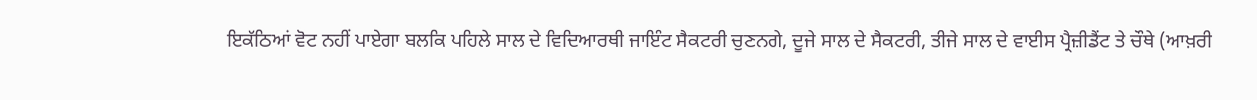ਇਕੱਠਿਆਂ ਵੋਟ ਨਹੀਂ ਪਾਏਗਾ ਬਲਕਿ ਪਹਿਲੇ ਸਾਲ ਦੇ ਵਿਦਿਆਰਥੀ ਜਾਇੰਟ ਸੈਕਟਰੀ ਚੁਣਨਗੇ, ਦੂਜੇ ਸਾਲ ਦੇ ਸੈਕਟਰੀ, ਤੀਜੇ ਸਾਲ ਦੇ ਵਾਈਸ ਪ੍ਰੈਜ਼ੀਡੈਂਟ ਤੇ ਚੌਥੇ (ਆਖ਼ਰੀ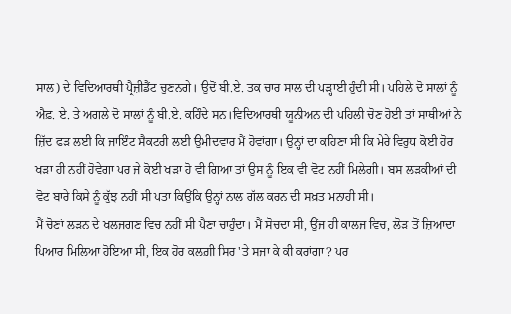ਸਾਲ) ਦੇ ਵਿਦਿਆਰਥੀ ਪ੍ਰੈਜ਼ੀਡੈਂਟ ਚੁਣਨਗੇ। ਉਦੋਂ ਬੀ.ਏ. ਤਕ ਚਾਰ ਸਾਲ ਦੀ ਪੜ੍ਹਾਈ ਹੁੰਦੀ ਸੀ। ਪਹਿਲੇ ਦੋ ਸਾਲਾਂ ਨੂੰ ਐਫ਼. ਏ. ਤੇ ਅਗਲੇ ਦੋ ਸਾਲਾਂ ਨੂੰ ਬੀ.ਏ. ਕਹਿੰਦੇ ਸਨ।ਵਿਦਿਆਰਥੀ ਯੂਨੀਅਨ ਦੀ ਪਹਿਲੀ ਚੋਣ ਹੋਈ ਤਾਂ ਸਾਥੀਆਂ ਨੇ ਜ਼ਿੱਦ ਫੜ ਲਈ ਕਿ ਜਾਇੰਟ ਸੈਕਟਰੀ ਲਈ ਉਮੀਦਵਾਰ ਮੈਂ ਹੋਵਾਂਗਾ। ਉਨ੍ਹਾਂ ਦਾ ਕਹਿਣਾ ਸੀ ਕਿ ਮੇਰੇ ਵਿਰੁਧ ਕੋਈ ਹੋਰ ਖੜਾ ਹੀ ਨਹੀਂ ਹੋਵੇਗਾ ਪਰ ਜੇ ਕੋਈ ਖੜਾ ਹੋ ਵੀ ਗਿਆ ਤਾਂ ਉਸ ਨੂੰ ਇਕ ਵੀ ਵੋਟ ਨਹੀਂ ਮਿਲੇਗੀ। ਬਸ ਲੜਕੀਆਂ ਦੀ ਵੋਟ ਬਾਰੇ ਕਿਸੇ ਨੂੰ ਕੁੱਝ ਨਹੀਂ ਸੀ ਪਤਾ ਕਿਉਂਕਿ ਉਨ੍ਹਾਂ ਨਾਲ ਗੱਲ ਕਰਨ ਦੀ ਸਖ਼ਤ ਮਨਾਹੀ ਸੀ।
ਮੈਂ ਚੋਣਾਂ ਲੜਨ ਦੇ ਖਲਜਗਣ ਵਿਚ ਨਹੀਂ ਸੀ ਪੈਣਾ ਚਾਹੁੰਦਾ। ਮੈਂ ਸੋਚਦਾ ਸੀ, ਉਂਜ ਹੀ ਕਾਲਜ ਵਿਚ, ਲੋੜ ਤੋਂ ਜ਼ਿਆਦਾ ਪਿਆਰ ਮਿਲਿਆ ਹੋਇਆ ਸੀ, ਇਕ ਹੋਰ ਕਲਗ਼ੀ ਸਿਰ 'ਤੇ ਸਜਾ ਕੇ ਕੀ ਕਰਾਂਗਾ? ਪਰ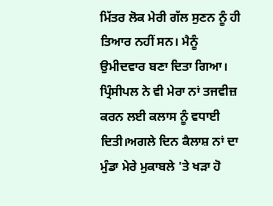ਮਿੱਤਰ ਲੋਕ ਮੇਰੀ ਗੱਲ ਸੁਣਨ ਨੂੰ ਹੀ ਤਿਆਰ ਨਹੀਂ ਸਨ। ਮੈਨੂੰ ਉਮੀਦਵਾਰ ਬਣਾ ਦਿਤਾ ਗਿਆ। ਪ੍ਰਿੰਸੀਪਲ ਨੇ ਵੀ ਮੇਰਾ ਨਾਂ ਤਜਵੀਜ਼ ਕਰਨ ਲਈ ਕਲਾਸ ਨੂੰ ਵਧਾਈ ਦਿਤੀ।ਅਗਲੇ ਦਿਨ ਕੈਲਾਸ਼ ਨਾਂ ਦਾ ਮੁੰਡਾ ਮੇਰੇ ਮੁਕਾਬਲੇ 'ਤੇ ਖੜਾ ਹੋ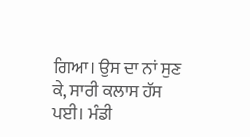ਗਿਆ। ਉਸ ਦਾ ਨਾਂ ਸੁਣ ਕੇ, ਸਾਰੀ ਕਲਾਸ ਹੱਸ ਪਈ। ਮੰਡੀ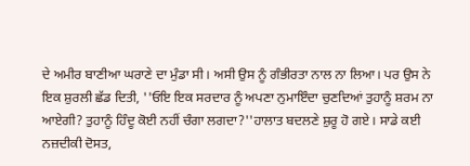ਦੇ ਅਮੀਰ ਬਾਣੀਆ ਘਰਾਣੇ ਦਾ ਮੁੰਡਾ ਸੀ। ਅਸੀ ਉਸ ਨੂੰ ਗੰਭੀਰਤਾ ਨਾਲ ਨਾ ਲਿਆ। ਪਰ ਉਸ ਨੇ ਇਕ ਸ਼ੁਰਲੀ ਛੱਡ ਦਿਤੀ, ''ਓਇ ਇਕ ਸਰਦਾਰ ਨੂੰ ਅਪਣਾ ਨੁਮਾਇੰਦਾ ਚੁਣਦਿਆਂ ਤੁਹਾਨੂੰ ਸ਼ਰਮ ਨਾ ਆਏਗੀ? ਤੁਹਾਨੂੰ ਹਿੰਦੂ ਕੋਈ ਨਹੀਂ ਚੰਗਾ ਲਗਦਾ?''ਹਾਲਾਤ ਬਦਲਣੇ ਸ਼ੁਰੂ ਹੋ ਗਏ। ਸਾਡੇ ਕਈ ਨਜ਼ਦੀਕੀ ਦੋਸਤ,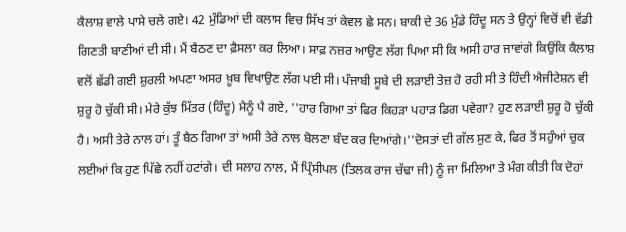ਕੈਲਾਸ਼ ਵਾਲੇ ਪਾਸੇ ਚਲੇ ਗਏ। 42 ਮੁੰਡਿਆਂ ਦੀ ਕਲਾਸ ਵਿਚ ਸਿੱਖ ਤਾਂ ਕੇਵਲ ਛੇ ਸਨ। ਬਾਕੀ ਦੇ 36 ਮੁੰਡੇ ਹਿੰਦੂ ਸਨ ਤੇ ਉਨ੍ਹਾਂ ਵਿਚੋਂ ਵੀ ਵੱਡੀ ਗਿਣਤੀ ਬਾਣੀਆਂ ਦੀ ਸੀ। ਮੈਂ ਬੈਠਣ ਦਾ ਫ਼ੈਸਲਾ ਕਰ ਲਿਆ। ਸਾਫ਼ ਨਜ਼ਰ ਆਉਣ ਲੱਗ ਪਿਆ ਸੀ ਕਿ ਅਸੀ ਹਾਰ ਜਾਵਾਂਗੇ ਕਿਉਂਕਿ ਕੈਲਾਸ਼ ਵਲੋਂ ਛੱਡੀ ਗਈ ਸ਼ੁਰਲੀ ਅਪਣਾ ਅਸਰ ਖ਼ੂਬ ਵਿਖਾਉਣ ਲੱਗ ਪਈ ਸੀ। ਪੰਜਾਬੀ ਸੂਬੇ ਦੀ ਲੜਾਈ ਤੇਜ਼ ਹੋ ਰਹੀ ਸੀ ਤੇ ਹਿੰਦੀ ਐਜੀਟੇਸ਼ਨ ਵੀ ਸ਼ੁਰੂ ਹੋ ਚੁੱਕੀ ਸੀ। ਮੇਰੇ ਕੁੱਝ ਮਿੱਤਰ (ਹਿੰਦੂ) ਮੈਨੂੰ ਪੈ ਗਏ, ''ਹਾਰ ਗਿਆ ਤਾਂ ਫਿਰ ਕਿਹੜਾ ਪਹਾੜ ਡਿਗ ਪਵੇਗਾ? ਹੁਣ ਲੜਾਈ ਸ਼ੁਰੂ ਹੋ ਚੁੱਕੀ ਹੈ। ਅਸੀ ਤੇਰੇ ਨਾਲ ਹਾਂ। ਤੂੰ ਬੈਠ ਗਿਆ ਤਾਂ ਅਸੀ ਤੇਰੇ ਨਾਲ ਬੋਲਣਾ ਬੰਦ ਕਰ ਦਿਆਂਗੇ।''ਦੋਸਤਾਂ ਦੀ ਗੱਲ ਸੁਣ ਕੇ, ਫਿਰ ਤੋਂ ਸਹੁੰਆਂ ਚੁਕ ਲਈਆਂ ਕਿ ਹੁਣ ਪਿੱਛੇ ਨਹੀਂ ਹਟਾਂਗੇ। ਦੀ ਸਲਾਹ ਨਾਲ, ਮੈਂ ਪ੍ਰਿੰਸੀਪਲ (ਤਿਲਕ ਰਾਜ ਚੱਢਾ ਜੀ) ਨੂੰ ਜਾ ਮਿਲਿਆ ਤੇ ਮੰਗ ਕੀਤੀ ਕਿ ਦੋਹਾਂ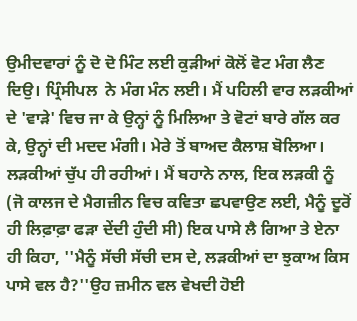ਉਮੀਦਵਾਰਾਂ ਨੂੰ ਦੋ ਦੋ ਮਿੰਟ ਲਈ ਕੁੜੀਆਂ ਕੋਲੋਂ ਵੋਟ ਮੰਗ ਲੈਣ ਦਿਉ। ਪ੍ਰਿੰਸੀਪਲ  ਨੇ ਮੰਗ ਮੰਨ ਲਈ। ਮੈਂ ਪਹਿਲੀ ਵਾਰ ਲੜਕੀਆਂ ਦੇ 'ਵਾੜੇ' ਵਿਚ ਜਾ ਕੇ ਉਨ੍ਹਾਂ ਨੂੰ ਮਿਲਿਆ ਤੇ ਵੋਟਾਂ ਬਾਰੇ ਗੱਲ ਕਰ ਕੇ, ਉਨ੍ਹਾਂ ਦੀ ਮਦਦ ਮੰਗੀ। ਮੇਰੇ ਤੋਂ ਬਾਅਦ ਕੈਲਾਸ਼ ਬੋਲਿਆ। ਲੜਕੀਆਂ ਚੁੱਪ ਹੀ ਰਹੀਆਂ। ਮੈਂ ਬਹਾਨੇ ਨਾਲ, ਇਕ ਲੜਕੀ ਨੂੰ (ਜੋ ਕਾਲਜ ਦੇ ਮੈਗਜ਼ੀਨ ਵਿਚ ਕਵਿਤਾ ਛਪਵਾਉਣ ਲਈ, ਮੈਨੂੰ ਦੂਰੋਂ ਹੀ ਲਿਫ਼ਾਫ਼ਾ ਫੜਾ ਦੇਂਦੀ ਹੁੰਦੀ ਸੀ) ਇਕ ਪਾਸੇ ਲੈ ਗਿਆ ਤੇ ਏਨਾ ਹੀ ਕਿਹਾ, ''ਮੈਨੂੰ ਸੱਚੀ ਸੱਚੀ ਦਸ ਦੇ, ਲੜਕੀਆਂ ਦਾ ਝੁਕਾਅ ਕਿਸ ਪਾਸੇ ਵਲ ਹੈ?''ਉਹ ਜ਼ਮੀਨ ਵਲ ਵੇਖਦੀ ਹੋਈ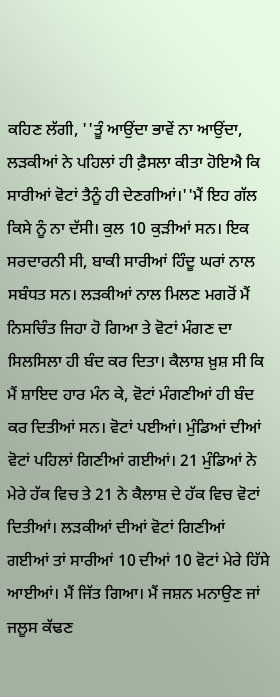ਕਹਿਣ ਲੱਗੀ, ''ਤੂੰ ਆਉਂਦਾ ਭਾਵੇਂ ਨਾ ਆਉਂਦਾ, ਲੜਕੀਆਂ ਨੇ ਪਹਿਲਾਂ ਹੀ ਫ਼ੈਸਲਾ ਕੀਤਾ ਹੋਇਐ ਕਿ ਸਾਰੀਆਂ ਵੋਟਾਂ ਤੈਨੂੰ ਹੀ ਦੇਣਗੀਆਂ।''ਮੈਂ ਇਹ ਗੱਲ ਕਿਸੇ ਨੂੰ ਨਾ ਦੱਸੀ। ਕੁਲ 10 ਕੁੜੀਆਂ ਸਨ। ਇਕ ਸਰਦਾਰਨੀ ਸੀ, ਬਾਕੀ ਸਾਰੀਆਂ ਹਿੰਦੂ ਘਰਾਂ ਨਾਲ ਸਬੰਧਤ ਸਨ। ਲੜਕੀਆਂ ਨਾਲ ਮਿਲਣ ਮਗਰੋਂ ਮੈਂ ਨਿਸਚਿੰਤ ਜਿਹਾ ਹੋ ਗਿਆ ਤੇ ਵੋਟਾਂ ਮੰਗਣ ਦਾ ਸਿਲਸਿਲਾ ਹੀ ਬੰਦ ਕਰ ਦਿਤਾ। ਕੈਲਾਸ਼ ਖ਼ੁਸ਼ ਸੀ ਕਿ ਮੈਂ ਸ਼ਾਇਦ ਹਾਰ ਮੰਨ ਕੇ, ਵੋਟਾਂ ਮੰਗਣੀਆਂ ਹੀ ਬੰਦ ਕਰ ਦਿਤੀਆਂ ਸਨ। ਵੋਟਾਂ ਪਈਆਂ। ਮੁੰਡਿਆਂ ਦੀਆਂ ਵੋਟਾਂ ਪਹਿਲਾਂ ਗਿਣੀਆਂ ਗਈਆਂ। 21 ਮੁੰਡਿਆਂ ਨੇ ਮੇਰੇ ਹੱਕ ਵਿਚ ਤੇ 21 ਨੇ ਕੈਲਾਸ਼ ਦੇ ਹੱਕ ਵਿਚ ਵੋਟਾਂ ਦਿਤੀਆਂ। ਲੜਕੀਆਂ ਦੀਆਂ ਵੋਟਾਂ ਗਿਣੀਆਂ ਗਈਆਂ ਤਾਂ ਸਾਰੀਆਂ 10 ਦੀਆਂ 10 ਵੋਟਾਂ ਮੇਰੇ ਹਿੱਸੇ ਆਈਆਂ। ਮੈਂ ਜਿੱਤ ਗਿਆ। ਮੈਂ ਜਸ਼ਨ ਮਨਾਉਣ ਜਾਂ ਜਲੂਸ ਕੱਢਣ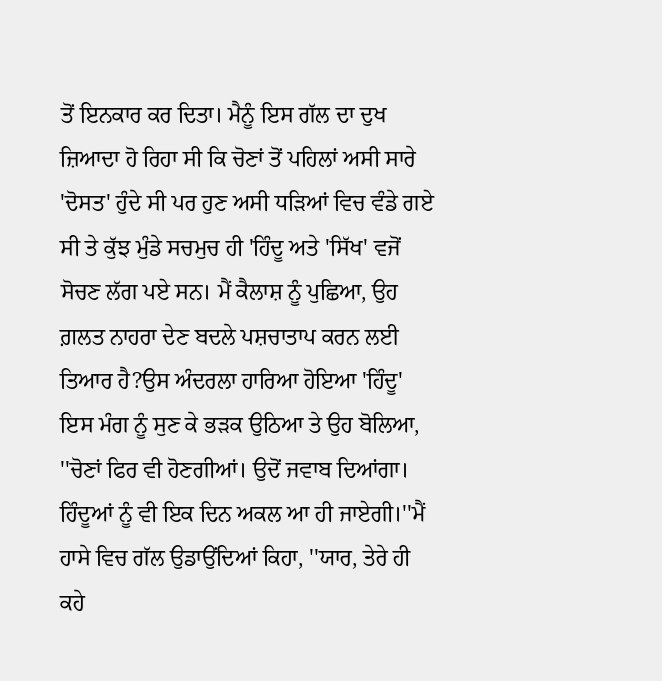ਤੋਂ ਇਨਕਾਰ ਕਰ ਦਿਤਾ। ਮੈਨੂੰ ਇਸ ਗੱਲ ਦਾ ਦੁਖ ਜ਼ਿਆਦਾ ਹੋ ਰਿਹਾ ਸੀ ਕਿ ਚੋਣਾਂ ਤੋਂ ਪਹਿਲਾਂ ਅਸੀ ਸਾਰੇ 'ਦੋਸਤ' ਹੁੰਦੇ ਸੀ ਪਰ ਹੁਣ ਅਸੀ ਧੜਿਆਂ ਵਿਚ ਵੰਡੇ ਗਏ ਸੀ ਤੇ ਕੁੱਝ ਮੁੰਡੇ ਸਚਮੁਚ ਹੀ 'ਹਿੰਦੂ ਅਤੇ 'ਸਿੱਖ' ਵਜੋਂ ਸੋਚਣ ਲੱਗ ਪਏ ਸਨ। ਮੈਂ ਕੈਲਾਸ਼ ਨੂੰ ਪੁਛਿਆ, ਉਹ ਗ਼ਲਤ ਨਾਹਰਾ ਦੇਣ ਬਦਲੇ ਪਸ਼ਚਾਤਾਪ ਕਰਨ ਲਈ ਤਿਆਰ ਹੈ?ਉਸ ਅੰਦਰਲਾ ਹਾਰਿਆ ਹੋਇਆ 'ਹਿੰਦੂ' ਇਸ ਮੰਗ ਨੂੰ ਸੁਣ ਕੇ ਭੜਕ ਉਠਿਆ ਤੇ ਉਹ ਬੋਲਿਆ, ''ਚੋਣਾਂ ਫਿਰ ਵੀ ਹੋਣਗੀਆਂ। ਉਦੋਂ ਜਵਾਬ ਦਿਆਂਗਾ। ਹਿੰਦੂਆਂ ਨੂੰ ਵੀ ਇਕ ਦਿਨ ਅਕਲ ਆ ਹੀ ਜਾਏਗੀ।''ਮੈਂ ਹਾਸੇ ਵਿਚ ਗੱਲ ਉਡਾਉਂਦਿਆਂ ਕਿਹਾ, ''ਯਾਰ, ਤੇਰੇ ਹੀ ਕਹੇ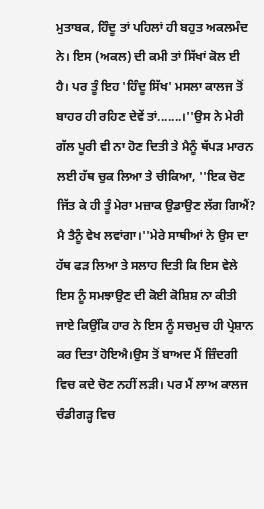ਮੁਤਾਬਕ, ਹਿੰਦੂ ਤਾਂ ਪਹਿਲਾਂ ਹੀ ਬਹੁਤ ਅਕਲਮੰਦ ਨੇ। ਇਸ (ਅਕਲ) ਦੀ ਕਮੀ ਤਾਂ ਸਿੱਖਾਂ ਕੋਲ ਈ ਹੈ। ਪਰ ਤੂੰ ਇਹ 'ਹਿੰਦੂ ਸਿੱਖ' ਮਸਲਾ ਕਾਲਜ ਤੋਂ ਬਾਹਰ ਹੀ ਰਹਿਣ ਦੇਵੇਂ ਤਾਂ.......।''ਉਸ ਨੇ ਮੇਰੀ ਗੱਲ ਪੂਰੀ ਵੀ ਨਾ ਹੋਣ ਦਿਤੀ ਤੇ ਮੈਨੂੰ ਥੱਪੜ ਮਾਰਨ ਲਈ ਹੱਥ ਚੁਕ ਲਿਆ ਤੇ ਚੀਕਿਆ, ''ਇਕ ਚੋਣ ਜਿੱਤ ਕੇ ਹੀ ਤੂੰ ਮੇਰਾ ਮਜ਼ਾਕ ਉਡਾਉਣ ਲੱਗ ਗਿਐਂ? ਮੈ ਤੈਨੂੰ ਵੇਖ ਲਵਾਂਗਾ।''ਮੇਰੇ ਸਾਥੀਆਂ ਨੇ ਉਸ ਦਾ ਹੱਥ ਫੜ ਲਿਆ ਤੇ ਸਲਾਹ ਦਿਤੀ ਕਿ ਇਸ ਵੇਲੇ ਇਸ ਨੂੰ ਸਮਝਾਉਣ ਦੀ ਕੋਈ ਕੋਸ਼ਿਸ਼ ਨਾ ਕੀਤੀ ਜਾਏ ਕਿਉਂਕਿ ਹਾਰ ਨੇ ਇਸ ਨੂੰ ਸਚਮੁਚ ਹੀ ਪ੍ਰੇਸ਼ਾਨ ਕਰ ਦਿਤਾ ਹੋਇਐ।ਉਸ ਤੋਂ ਬਾਅਦ ਮੈਂ ਜ਼ਿੰਦਗੀ ਵਿਚ ਕਦੇ ਚੋਣ ਨਹੀਂ ਲੜੀ। ਪਰ ਮੈਂ ਲਾਅ ਕਾਲਜ ਚੰਡੀਗੜ੍ਹ ਵਿਚ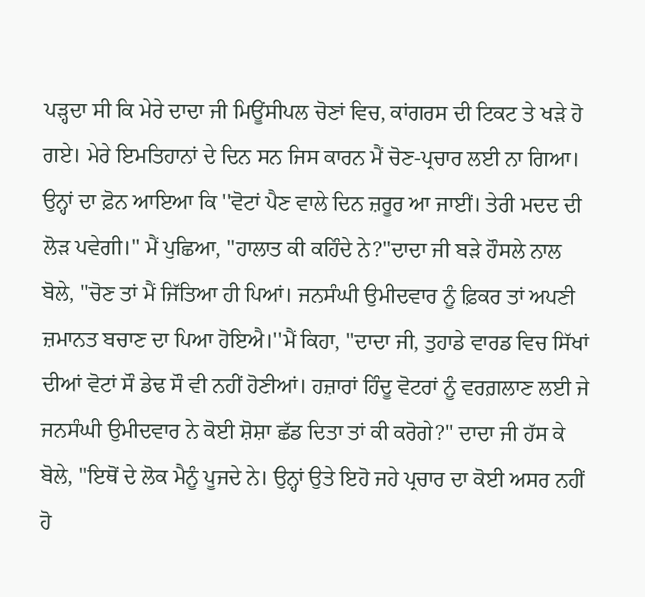ਪੜ੍ਹਦਾ ਸੀ ਕਿ ਮੇਰੇ ਦਾਦਾ ਜੀ ਮਿਊਂਸੀਪਲ ਚੋਣਾਂ ਵਿਚ, ਕਾਂਗਰਸ ਦੀ ਟਿਕਟ ਤੇ ਖੜੇ ਹੋ ਗਏ। ਮੇਰੇ ਇਮਤਿਹਾਨਾਂ ਦੇ ਦਿਨ ਸਨ ਜਿਸ ਕਾਰਨ ਮੈਂ ਚੋਣ-ਪ੍ਰਚਾਰ ਲਈ ਨਾ ਗਿਆ। ਉਨ੍ਹਾਂ ਦਾ ਫ਼ੋਨ ਆਇਆ ਕਿ ''ਵੋਟਾਂ ਪੈਣ ਵਾਲੇ ਦਿਨ ਜ਼ਰੂਰ ਆ ਜਾਈਂ। ਤੇਰੀ ਮਦਦ ਦੀ ਲੋੜ ਪਵੇਗੀ।'' ਮੈਂ ਪੁਛਿਆ, ''ਹਾਲਾਤ ਕੀ ਕਹਿੰਦੇ ਨੇ?''ਦਾਦਾ ਜੀ ਬੜੇ ਹੌਸਲੇ ਨਾਲ ਬੋਲੇ, ''ਚੋਣ ਤਾਂ ਮੈਂ ਜਿੱਤਿਆ ਹੀ ਪਿਆਂ। ਜਨਸੰਘੀ ਉਮੀਦਵਾਰ ਨੂੰ ਫ਼ਿਕਰ ਤਾਂ ਅਪਣੀ ਜ਼ਮਾਨਤ ਬਚਾਣ ਦਾ ਪਿਆ ਹੋਇਐ।''ਮੈਂ ਕਿਹਾ, ''ਦਾਦਾ ਜੀ, ਤੁਹਾਡੇ ਵਾਰਡ ਵਿਚ ਸਿੱਖਾਂ ਦੀਆਂ ਵੋਟਾਂ ਸੌ ਡੇਢ ਸੌ ਵੀ ਨਹੀਂ ਹੋਣੀਆਂ। ਹਜ਼ਾਰਾਂ ਹਿੰਦੂ ਵੋਟਰਾਂ ਨੂੰ ਵਰਗ਼ਲਾਣ ਲਈ ਜੇ ਜਨਸੰਘੀ ਉਮੀਦਵਾਰ ਨੇ ਕੋਈ ਸ਼ੋਸ਼ਾ ਛੱਡ ਦਿਤਾ ਤਾਂ ਕੀ ਕਰੋਗੇ?'' ਦਾਦਾ ਜੀ ਹੱਸ ਕੇ ਬੋਲੇ, ''ਇਥੋਂ ਦੇ ਲੋਕ ਮੈਨੂੰ ਪੂਜਦੇ ਨੇ। ਉਨ੍ਹਾਂ ਉਤੇ ਇਹੋ ਜਹੇ ਪ੍ਰਚਾਰ ਦਾ ਕੋਈ ਅਸਰ ਨਹੀਂ ਹੋ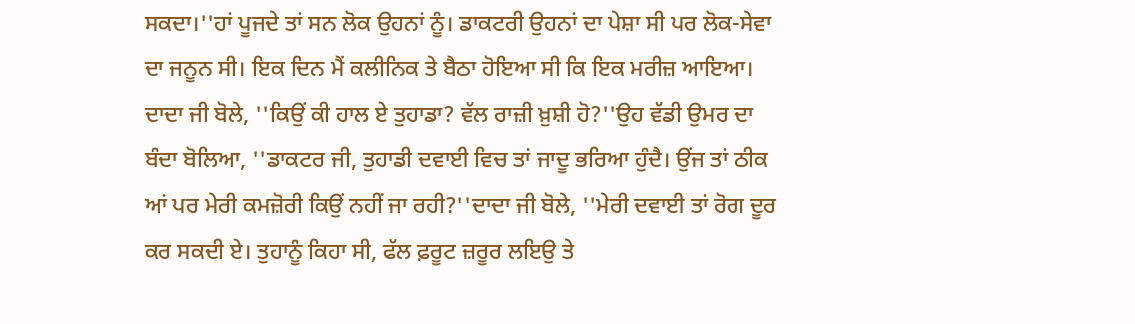ਸਕਦਾ।''ਹਾਂ ਪੂਜਦੇ ਤਾਂ ਸਨ ਲੋਕ ਉਹਨਾਂ ਨੂੰ। ਡਾਕਟਰੀ ਉਹਨਾਂ ਦਾ ਪੇਸ਼ਾ ਸੀ ਪਰ ਲੋਕ-ਸੇਵਾ ਦਾ ਜਨੂਨ ਸੀ। ਇਕ ਦਿਨ ਮੈਂ ਕਲੀਨਿਕ ਤੇ ਬੈਠਾ ਹੋਇਆ ਸੀ ਕਿ ਇਕ ਮਰੀਜ਼ ਆਇਆ। ਦਾਦਾ ਜੀ ਬੋਲੇ, ''ਕਿਉਂ ਕੀ ਹਾਲ ਏ ਤੁਹਾਡਾ? ਵੱਲ ਰਾਜ਼ੀ ਖ਼ੁਸ਼ੀ ਹੋ?''ਉਹ ਵੱਡੀ ਉਮਰ ਦਾ ਬੰਦਾ ਬੋਲਿਆ, ''ਡਾਕਟਰ ਜੀ, ਤੁਹਾਡੀ ਦਵਾਈ ਵਿਚ ਤਾਂ ਜਾਦੂ ਭਰਿਆ ਹੁੰਦੈ। ਉਂਜ ਤਾਂ ਠੀਕ ਆਂ ਪਰ ਮੇਰੀ ਕਮਜ਼ੋਰੀ ਕਿਉਂ ਨਹੀਂ ਜਾ ਰਹੀ?''ਦਾਦਾ ਜੀ ਬੋਲੇ, ''ਮੇਰੀ ਦਵਾਈ ਤਾਂ ਰੋਗ ਦੂਰ ਕਰ ਸਕਦੀ ਏ। ਤੁਹਾਨੂੰ ਕਿਹਾ ਸੀ, ਫੱਲ ਫ਼ਰੂਟ ਜ਼ਰੂਰ ਲਇਉ ਤੇ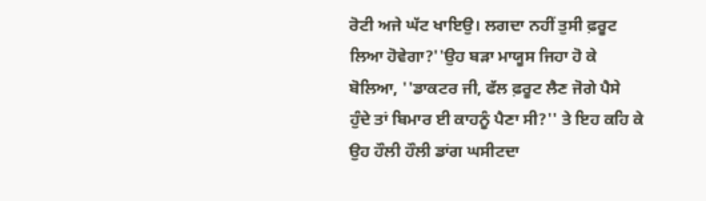ਰੋਟੀ ਅਜੇ ਘੱਟ ਖਾਇਉ। ਲਗਦਾ ਨਹੀਂ ਤੁਸੀ ਫ਼ਰੂਟ ਲਿਆ ਹੋਵੇਗਾ?''ਉਹ ਬੜਾ ਮਾਯੂਸ ਜਿਹਾ ਹੋ ਕੇ ਬੋਲਿਆ, ''ਡਾਕਟਰ ਜੀ, ਫੱਲ ਫ਼ਰੂਟ ਲੈਣ ਜੋਗੇ ਪੈਸੇ ਹੁੰਦੇ ਤਾਂ ਬਿਮਾਰ ਈ ਕਾਹਨੂੰ ਪੈਣਾ ਸੀ?'' ਤੇ ਇਹ ਕਹਿ ਕੇ ਉਹ ਹੌਲੀ ਹੌਲੀ ਡਾਂਗ ਘਸੀਟਦਾ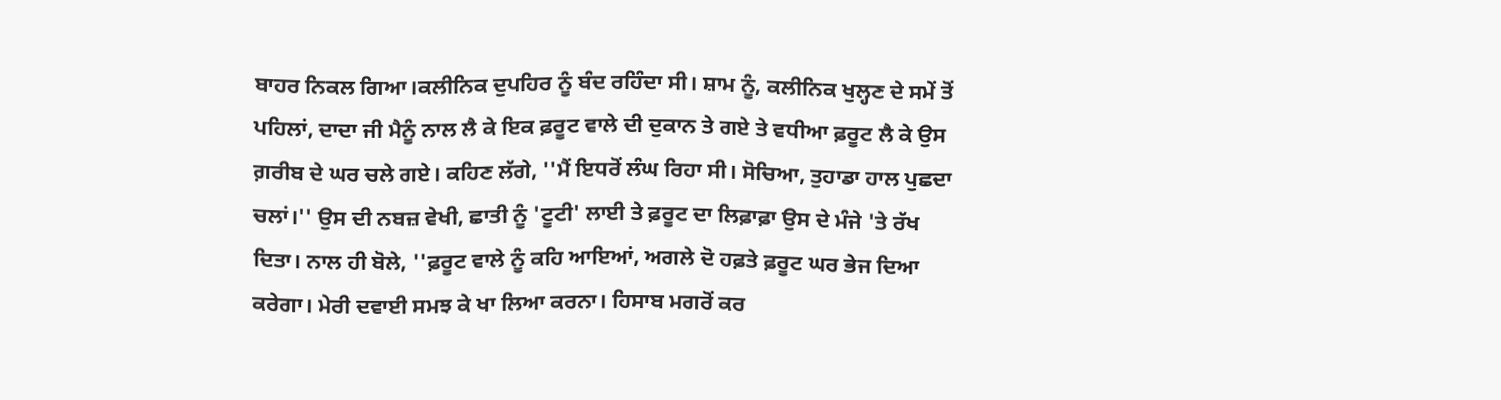ਬਾਹਰ ਨਿਕਲ ਗਿਆ।ਕਲੀਨਿਕ ਦੁਪਹਿਰ ਨੂੰ ਬੰਦ ਰਹਿੰਦਾ ਸੀ। ਸ਼ਾਮ ਨੂੰ, ਕਲੀਨਿਕ ਖੁਲ੍ਹਣ ਦੇ ਸਮੇਂ ਤੋਂ ਪਹਿਲਾਂ, ਦਾਦਾ ਜੀ ਮੈਨੂੰ ਨਾਲ ਲੈ ਕੇ ਇਕ ਫ਼ਰੂਟ ਵਾਲੇ ਦੀ ਦੁਕਾਨ ਤੇ ਗਏ ਤੇ ਵਧੀਆ ਫ਼ਰੂਟ ਲੈ ਕੇ ਉਸ ਗ਼ਰੀਬ ਦੇ ਘਰ ਚਲੇ ਗਏ। ਕਹਿਣ ਲੱਗੇ, ''ਮੈਂ ਇਧਰੋਂ ਲੰਘ ਰਿਹਾ ਸੀ। ਸੋਚਿਆ, ਤੁਹਾਡਾ ਹਾਲ ਪੁਛਦਾ ਚਲਾਂ।'' ਉਸ ਦੀ ਨਬਜ਼ ਵੇਖੀ, ਛਾਤੀ ਨੂੰ 'ਟੂਟੀ' ਲਾਈ ਤੇ ਫ਼ਰੂਟ ਦਾ ਲਿਫ਼ਾਫ਼ਾ ਉਸ ਦੇ ਮੰਜੇ 'ਤੇ ਰੱਖ ਦਿਤਾ। ਨਾਲ ਹੀ ਬੋਲੇ, ''ਫ਼ਰੂਟ ਵਾਲੇ ਨੂੰ ਕਹਿ ਆਇਆਂ, ਅਗਲੇ ਦੋ ਹਫ਼ਤੇ ਫ਼ਰੂਟ ਘਰ ਭੇਜ ਦਿਆ ਕਰੇਗਾ। ਮੇਰੀ ਦਵਾਈ ਸਮਝ ਕੇ ਖਾ ਲਿਆ ਕਰਨਾ। ਹਿਸਾਬ ਮਗਰੋਂ ਕਰ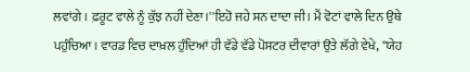ਲਵਾਂਗੇ। ਫ਼ਰੂਟ ਵਾਲੇ ਨੂੰ ਕੁੱਝ ਨਹੀਂ ਦੇਣਾ।''ਇਹੋ ਜਹੇ ਸਨ ਦਾਦਾ ਜੀ। ਮੈਂ ਵੋਟਾਂ ਵਾਲੇ ਦਿਨ ਉਥੇ ਪਹੁੰਚਿਆ। ਵਾਰਡ ਵਿਚ ਦਾਖ਼ਲ ਹੁੰਦਿਆਂ ਹੀ ਵੱਡੇ ਵੱਡੇ ਪੋਸਟਰ ਦੀਵਾਰਾਂ ਉਤੇ ਲੱਗੇ ਵੇਖੇ, ''ਯੇਹ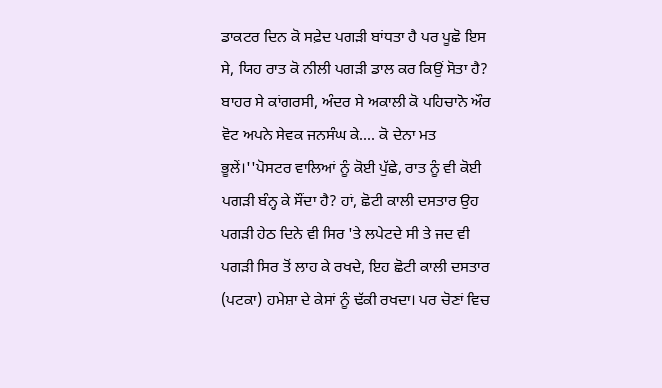ਡਾਕਟਰ ਦਿਨ ਕੋ ਸਫ਼ੇਦ ਪਗੜੀ ਬਾਂਧਤਾ ਹੈ ਪਰ ਪੂਛੋ ਇਸ ਸੇ, ਯਿਹ ਰਾਤ ਕੋ ਨੀਲੀ ਪਗੜੀ ਡਾਲ ਕਰ ਕਿਉਂ ਸੋਤਾ ਹੈ? ਬਾਹਰ ਸੇ ਕਾਂਗਰਸੀ, ਅੰਦਰ ਸੇ ਅਕਾਲੀ ਕੋ ਪਹਿਚਾਨੋ ਔਰ ਵੋਟ ਅਪਨੇ ਸੇਵਕ ਜਨਸੰਘ ਕੇ.... ਕੋ ਦੇਨਾ ਮਤ ਭੂਲੇਂ।''ਪੋਸਟਰ ਵਾਲਿਆਂ ਨੂੰ ਕੋਈ ਪੁੱਛੇ, ਰਾਤ ਨੂੰ ਵੀ ਕੋਈ ਪਗੜੀ ਬੰਨ੍ਹ ਕੇ ਸੌਂਦਾ ਹੈ? ਹਾਂ, ਛੋਟੀ ਕਾਲੀ ਦਸਤਾਰ ਉਹ ਪਗੜੀ ਹੇਠ ਦਿਨੇ ਵੀ ਸਿਰ 'ਤੇ ਲਪੇਟਦੇ ਸੀ ਤੇ ਜਦ ਵੀ ਪਗੜੀ ਸਿਰ ਤੋਂ ਲਾਹ ਕੇ ਰਖਦੇ, ਇਹ ਛੋਟੀ ਕਾਲੀ ਦਸਤਾਰ (ਪਟਕਾ) ਹਮੇਸ਼ਾ ਦੇ ਕੇਸਾਂ ਨੂੰ ਢੱਕੀ ਰਖਦਾ। ਪਰ ਚੋਣਾਂ ਵਿਚ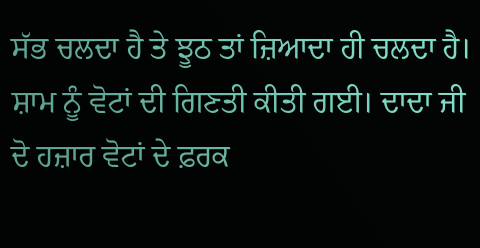ਸੱਭ ਚਲਦਾ ਹੈ ਤੇ ਝੂਠ ਤਾਂ ਜ਼ਿਆਦਾ ਹੀ ਚਲਦਾ ਹੈ। ਸ਼ਾਮ ਨੂੰ ਵੋਟਾਂ ਦੀ ਗਿਣਤੀ ਕੀਤੀ ਗਈ। ਦਾਦਾ ਜੀ ਦੋ ਹਜ਼ਾਰ ਵੋਟਾਂ ਦੇ ਫ਼ਰਕ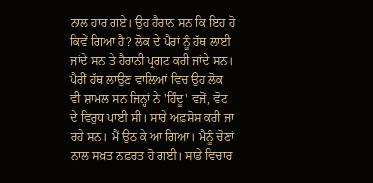ਨਾਲ ਹਾਰ ਗਏ। ਉਹ ਹੈਰਾਨ ਸਨ ਕਿ ਇਹ ਹੋ ਕਿਵੇਂ ਗਿਆ ਹੈ? ਲੋਕ ਦੇ ਪੈਰਾਂ ਨੂੰ ਹੱਥ ਲਾਈ ਜਾਂਦੇ ਸਨ ਤੇ ਹੈਰਾਨੀ ਪ੍ਰਗਟ ਕਰੀ ਜਾਂਦੇ ਸਨ। ਪੈਰੀਂ ਹੱਥ ਲਾਉਣ ਵਾਲਿਆਂ ਵਿਚ ਉਹ ਲੋਕ ਵੀ ਸ਼ਾਮਲ ਸਨ ਜਿਨ੍ਹਾਂ ਨੇ 'ਹਿੰਦੂ' ਵਜੋਂ, ਵੋਟ ਦੇ ਵਿਰੁਧ ਪਾਈ ਸੀ। ਸਾਰੇ ਅਫ਼ਸੋਸ ਕਰੀ ਜਾ ਰਹੇ ਸਨ। ਮੈਂ ਉਠ ਕੇ ਆ ਗਿਆ। ਮੈਨੂੰ ਚੋਣਾਂ ਨਾਲ ਸਖ਼ਤ ਨਫ਼ਰਤ ਹੋ ਗਈ। ਸਾਡੇ ਵਿਚਾਰ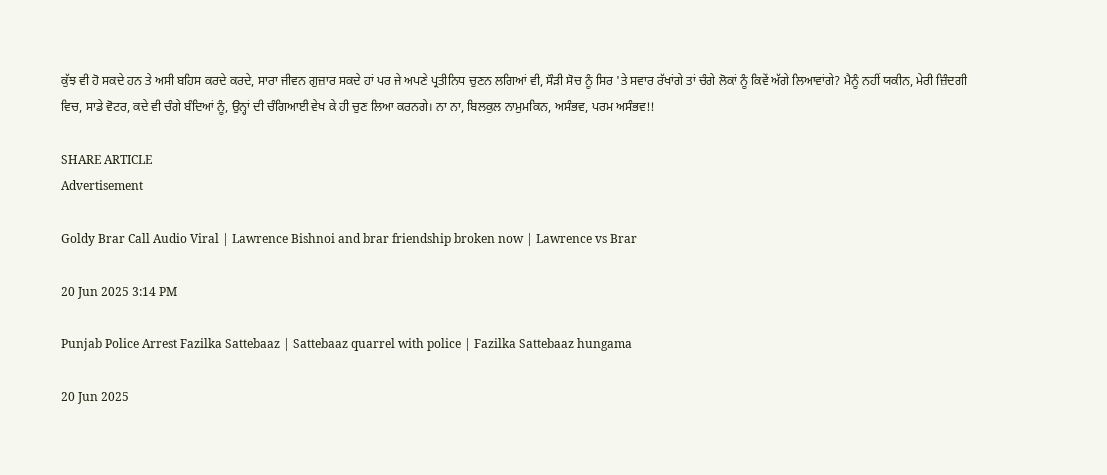ਕੁੱਝ ਵੀ ਹੋ ਸਕਦੇ ਹਨ ਤੇ ਅਸੀ ਬਹਿਸ ਕਰਦੇ ਕਰਦੇ, ਸਾਰਾ ਜੀਵਨ ਗੁਜ਼ਾਰ ਸਕਦੇ ਹਾਂ ਪਰ ਜੇ ਅਪਣੇ ਪ੍ਰਤੀਨਿਧ ਚੁਣਨ ਲਗਿਆਂ ਵੀ, ਸੌੜੀ ਸੋਚ ਨੂੰ ਸਿਰ 'ਤੇ ਸਵਾਰ ਰੱਖਾਂਗੇ ਤਾਂ ਚੰਗੇ ਲੋਕਾਂ ਨੂੰ ਕਿਵੇਂ ਅੱਗੇ ਲਿਆਵਾਂਗੇ? ਮੈਨੂੰ ਨਹੀਂ ਯਕੀਨ, ਮੇਰੀ ਜ਼ਿੰਦਗੀ ਵਿਚ, ਸਾਡੇ ਵੋਟਰ, ਕਦੇ ਵੀ ਚੰਗੇ ਬੰਦਿਆਂ ਨੂੰ, ਉਨ੍ਹਾਂ ਦੀ ਚੰਗਿਆਈ ਵੇਖ ਕੇ ਹੀ ਚੁਣ ਲਿਆ ਕਰਨਗੇ। ਨਾ ਨਾ, ਬਿਲਕੁਲ ਨਾਮੁਮਕਿਨ, ਅਸੰਭਵ, ਪਰਮ ਅਸੰਭਵ!!

SHARE ARTICLE
Advertisement

Goldy Brar Call Audio Viral | Lawrence Bishnoi and brar friendship broken now | Lawrence vs Brar

20 Jun 2025 3:14 PM

Punjab Police Arrest Fazilka Sattebaaz | Sattebaaz quarrel with police | Fazilka Sattebaaz hungama

20 Jun 2025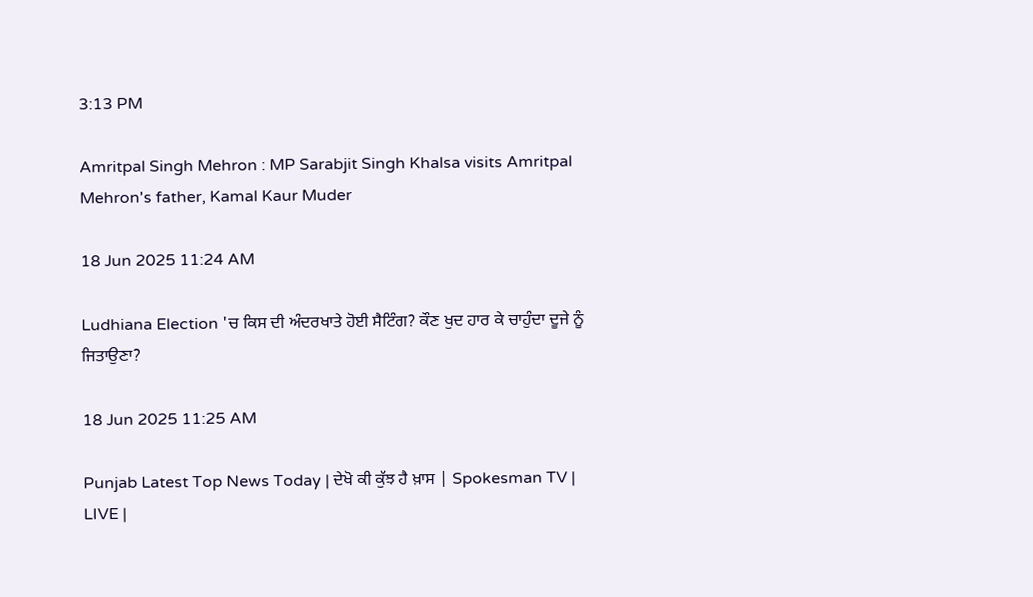3:13 PM

Amritpal Singh Mehron : MP Sarabjit Singh Khalsa visits Amritpal Mehron's father, Kamal Kaur Muder

18 Jun 2025 11:24 AM

Ludhiana Election 'ਚ ਕਿਸ ਦੀ ਅੰਦਰਖਾਤੇ ਹੋਈ ਸੈਟਿੰਗ? ਕੌਣ ਖੁਦ ਹਾਰ ਕੇ ਚਾਹੁੰਦਾ ਦੂਜੇ ਨੂੰ ਜਿਤਾਉਣਾ?

18 Jun 2025 11:25 AM

Punjab Latest Top News Today | ਦੇਖੋ ਕੀ ਕੁੱਝ ਹੈ ਖ਼ਾਸ | Spokesman TV | LIVE |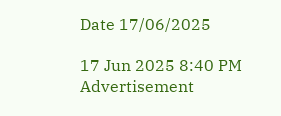Date 17/06/2025

17 Jun 2025 8:40 PM
Advertisement